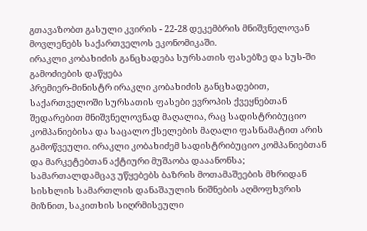გთავაზობთ გასული კვირის - 22-28 დეკემბრის მნიშვნელოვან მოვლენებს საქართველოს ეკონომიკაში.
ირაკლი კობახიძის განცხადება სურსათის ფასებზე და სუს-ში გამოძიების დაწყება
პრემიერ-მინისტრ ირაკლი კობახიძის განცხადებით, საქართველოში სურსათის ფასები ევროპის ქვეყნებთან შედარებით მნიშვნელოვნად მაღალია, რაც სადისტრიბუციო კომპანიებისა და საცალო ქსელების მაღალი ფასნამატით არის გამოწვეული. ირაკლი კობახიძემ სადისტრიბუციო კომპანიებთან და მარკეტებთან აქტიური მუშაობა დააანონსა; სამართალდამცავ უწყებებს ბაზრის მოთამაშეების მხრიდან სისხლის სამართლის დანაშაულის ნიშნების აღმოფხვრის მიზნით, საკითხის სიღრმისეული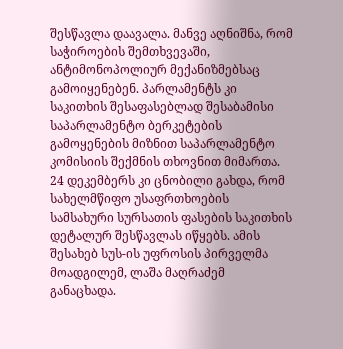შესწავლა დაავალა. მანვე აღნიშნა, რომ საჭიროების შემთხვევაში, ანტიმონოპოლიურ მექანიზმებსაც გამოიყენებენ. პარლამენტს კი საკითხის შესაფასებლად შესაბამისი საპარლამენტო ბერკეტების გამოყენების მიზნით საპარლამენტო კომისიის შექმნის თხოვნით მიმართა.
24 დეკემბერს კი ცნობილი გახდა, რომ სახელმწიფო უსაფრთხოების სამსახური სურსათის ფასების საკითხის დეტალურ შესწავლას იწყებს. ამის შესახებ სუს-ის უფროსის პირველმა მოადგილემ, ლაშა მაღრაძემ განაცხადა.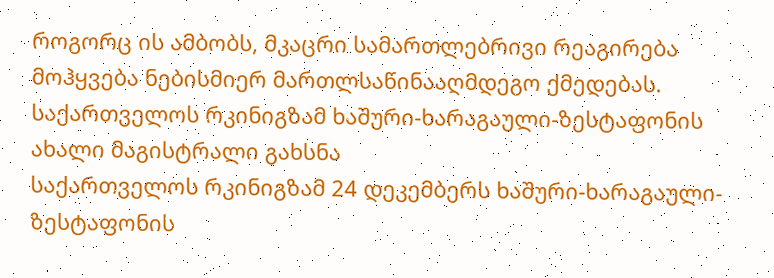როგორც ის ამბობს, მკაცრი სამართლებრივი რეაგირება მოჰყვება ნებისმიერ მართლსაწინააღმდეგო ქმედებას.
საქართველოს რკინიგზამ ხაშური-ხარაგაული-ზესტაფონის ახალი მაგისტრალი გახსნა
საქართველოს რკინიგზამ 24 დეკემბერს ხაშური-ხარაგაული-ზესტაფონის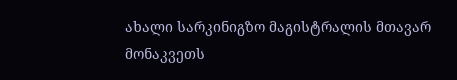ახალი სარკინიგზო მაგისტრალის მთავარ მონაკვეთს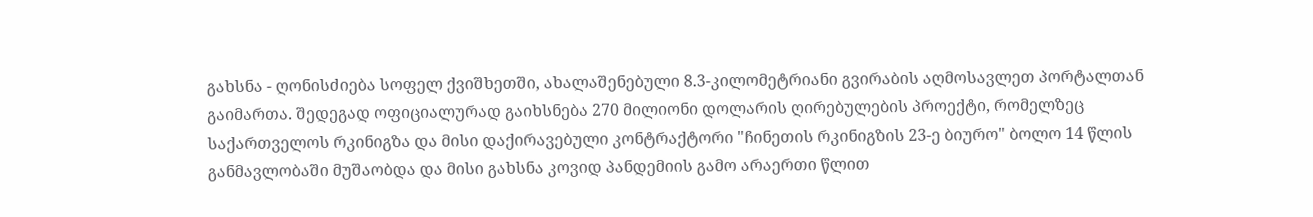გახსნა - ღონისძიება სოფელ ქვიშხეთში, ახალაშენებული 8.3-კილომეტრიანი გვირაბის აღმოსავლეთ პორტალთან გაიმართა. შედეგად ოფიციალურად გაიხსნება 270 მილიონი დოლარის ღირებულების პროექტი, რომელზეც საქართველოს რკინიგზა და მისი დაქირავებული კონტრაქტორი "ჩინეთის რკინიგზის 23-ე ბიურო" ბოლო 14 წლის განმავლობაში მუშაობდა და მისი გახსნა კოვიდ პანდემიის გამო არაერთი წლით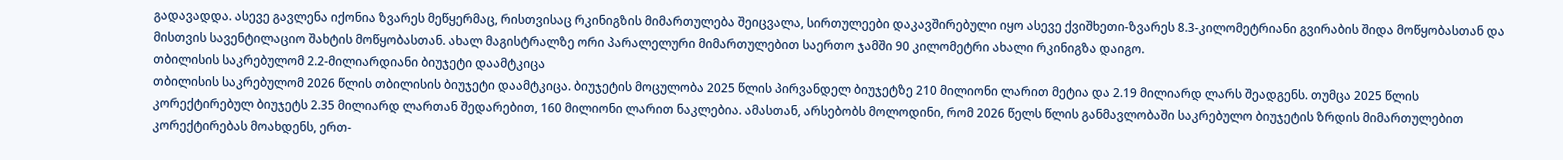გადავადდა. ასევე გავლენა იქონია ზვარეს მეწყერმაც, რისთვისაც რკინიგზის მიმართულება შეიცვალა, სირთულეები დაკავშირებული იყო ასევე ქვიშხეთი-ზვარეს 8.3-კილომეტრიანი გვირაბის შიდა მოწყობასთან და მისთვის სავენტილაციო შახტის მოწყობასთან. ახალ მაგისტრალზე ორი პარალელური მიმართულებით საერთო ჯამში 90 კილომეტრი ახალი რკინიგზა დაიგო.
თბილისის საკრებულომ 2.2-მილიარდიანი ბიუჯეტი დაამტკიცა
თბილისის საკრებულომ 2026 წლის თბილისის ბიუჯეტი დაამტკიცა. ბიუჯეტის მოცულობა 2025 წლის პირვანდელ ბიუჯეტზე 210 მილიონი ლარით მეტია და 2.19 მილიარდ ლარს შეადგენს. თუმცა 2025 წლის კორექტირებულ ბიუჯეტს 2.35 მილიარდ ლართან შედარებით, 160 მილიონი ლარით ნაკლებია. ამასთან, არსებობს მოლოდინი, რომ 2026 წელს წლის განმავლობაში საკრებულო ბიუჯეტის ზრდის მიმართულებით კორექტირებას მოახდენს, ერთ-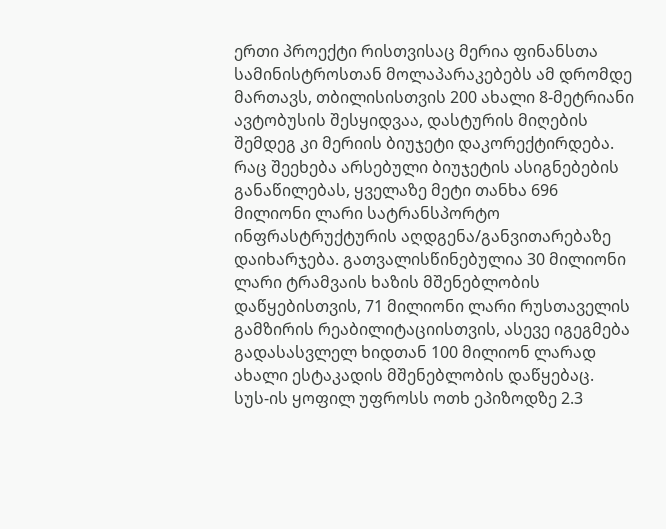ერთი პროექტი რისთვისაც მერია ფინანსთა სამინისტროსთან მოლაპარაკებებს ამ დრომდე მართავს, თბილისისთვის 200 ახალი 8-მეტრიანი ავტობუსის შესყიდვაა, დასტურის მიღების შემდეგ კი მერიის ბიუჯეტი დაკორექტირდება. რაც შეეხება არსებული ბიუჯეტის ასიგნებების განაწილებას, ყველაზე მეტი თანხა 696 მილიონი ლარი სატრანსპორტო ინფრასტრუქტურის აღდგენა/განვითარებაზე დაიხარჯება. გათვალისწინებულია 30 მილიონი ლარი ტრამვაის ხაზის მშენებლობის დაწყებისთვის, 71 მილიონი ლარი რუსთაველის გამზირის რეაბილიტაციისთვის, ასევე იგეგმება გადასასვლელ ხიდთან 100 მილიონ ლარად ახალი ესტაკადის მშენებლობის დაწყებაც.
სუს-ის ყოფილ უფროსს ოთხ ეპიზოდზე 2.3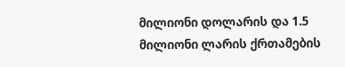მილიონი დოლარის და 1.5 მილიონი ლარის ქრთამების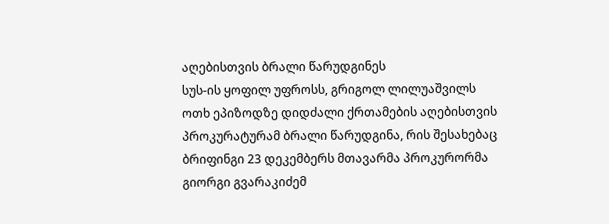აღებისთვის ბრალი წარუდგინეს
სუს-ის ყოფილ უფროსს, გრიგოლ ლილუაშვილს ოთხ ეპიზოდზე დიდძალი ქრთამების აღებისთვის პროკურატურამ ბრალი წარუდგინა, რის შესახებაც ბრიფინგი 23 დეკემბერს მთავარმა პროკურორმა გიორგი გვარაკიძემ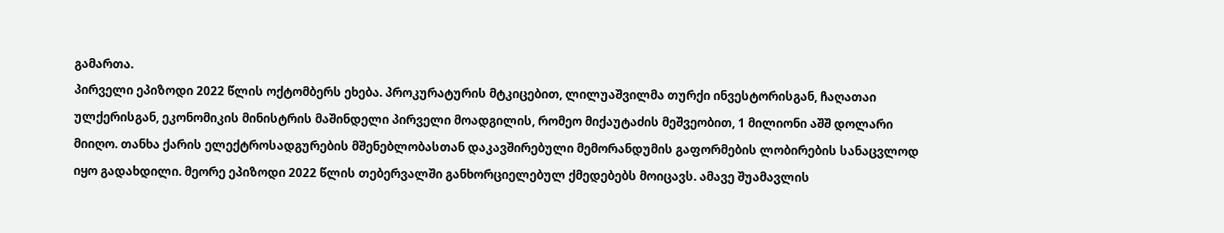გამართა.
პირველი ეპიზოდი 2022 წლის ოქტომბერს ეხება. პროკურატურის მტკიცებით, ლილუაშვილმა თურქი ინვესტორისგან, ჩაღათაი ულქერისგან, ეკონომიკის მინისტრის მაშინდელი პირველი მოადგილის, რომეო მიქაუტაძის მეშვეობით, 1 მილიონი აშშ დოლარი მიიღო. თანხა ქარის ელექტროსადგურების მშენებლობასთან დაკავშირებული მემორანდუმის გაფორმების ლობირების სანაცვლოდ იყო გადახდილი. მეორე ეპიზოდი 2022 წლის თებერვალში განხორციელებულ ქმედებებს მოიცავს. ამავე შუამავლის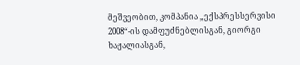მეშვეობით, კომპანია „ექსპრესსერვისი 2008“-ის დამფუძნებლისგან, გიორგი ხაჟალიასგან,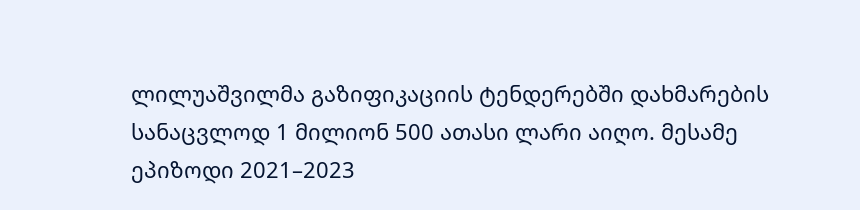ლილუაშვილმა გაზიფიკაციის ტენდერებში დახმარების სანაცვლოდ 1 მილიონ 500 ათასი ლარი აიღო. მესამე ეპიზოდი 2021–2023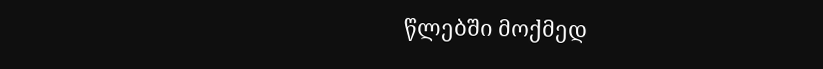წლებში მოქმედ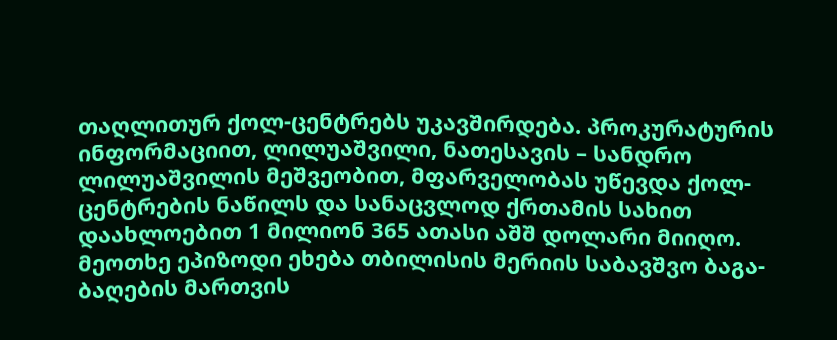თაღლითურ ქოლ-ცენტრებს უკავშირდება. პროკურატურის ინფორმაციით, ლილუაშვილი, ნათესავის – სანდრო ლილუაშვილის მეშვეობით, მფარველობას უწევდა ქოლ-ცენტრების ნაწილს და სანაცვლოდ ქრთამის სახით დაახლოებით 1 მილიონ 365 ათასი აშშ დოლარი მიიღო. მეოთხე ეპიზოდი ეხება თბილისის მერიის საბავშვო ბაგა-ბაღების მართვის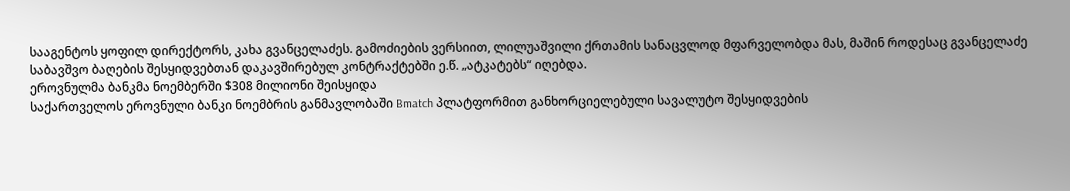სააგენტოს ყოფილ დირექტორს, კახა გვანცელაძეს. გამოძიების ვერსიით, ლილუაშვილი ქრთამის სანაცვლოდ მფარველობდა მას, მაშინ როდესაც გვანცელაძე საბავშვო ბაღების შესყიდვებთან დაკავშირებულ კონტრაქტებში ე.წ. „ატკატებს“ იღებდა.
ეროვნულმა ბანკმა ნოემბერში $308 მილიონი შეისყიდა
საქართველოს ეროვნული ბანკი ნოემბრის განმავლობაში Bmatch პლატფორმით განხორციელებული სავალუტო შესყიდვების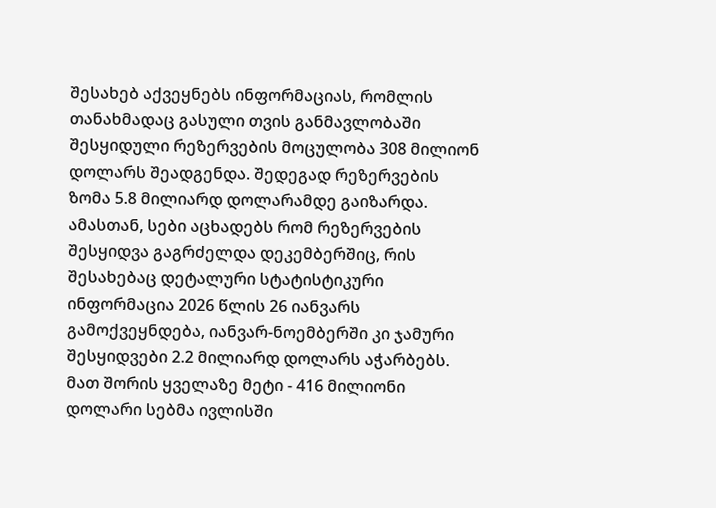შესახებ აქვეყნებს ინფორმაციას, რომლის თანახმადაც გასული თვის განმავლობაში შესყიდული რეზერვების მოცულობა 308 მილიონ დოლარს შეადგენდა. შედეგად რეზერვების ზომა 5.8 მილიარდ დოლარამდე გაიზარდა. ამასთან, სები აცხადებს რომ რეზერვების შესყიდვა გაგრძელდა დეკემბერშიც, რის შესახებაც დეტალური სტატისტიკური ინფორმაცია 2026 წლის 26 იანვარს გამოქვეყნდება, იანვარ-ნოემბერში კი ჯამური შესყიდვები 2.2 მილიარდ დოლარს აჭარბებს. მათ შორის ყველაზე მეტი - 416 მილიონი დოლარი სებმა ივლისში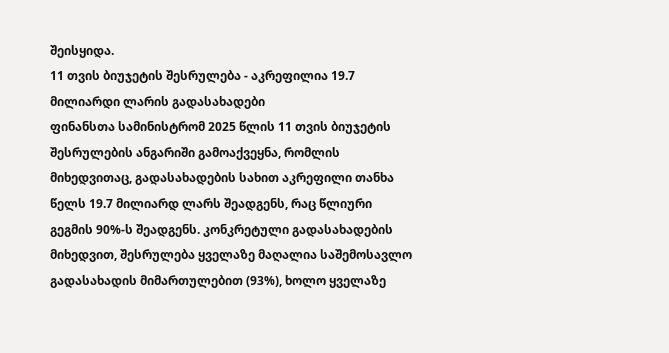შეისყიდა.
11 თვის ბიუჯეტის შესრულება - აკრეფილია 19.7 მილიარდი ლარის გადასახადები
ფინანსთა სამინისტრომ 2025 წლის 11 თვის ბიუჯეტის შესრულების ანგარიში გამოაქვეყნა, რომლის მიხედვითაც, გადასახადების სახით აკრეფილი თანხა წელს 19.7 მილიარდ ლარს შეადგენს, რაც წლიური გეგმის 90%-ს შეადგენს. კონკრეტული გადასახადების მიხედვით, შესრულება ყველაზე მაღალია საშემოსავლო გადასახადის მიმართულებით (93%), ხოლო ყველაზე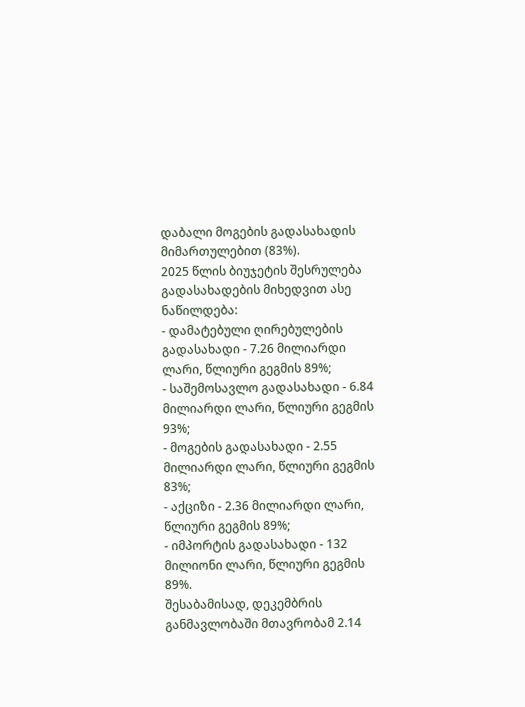დაბალი მოგების გადასახადის მიმართულებით (83%).
2025 წლის ბიუჯეტის შესრულება გადასახადების მიხედვით ასე ნაწილდება:
- დამატებული ღირებულების გადასახადი - 7.26 მილიარდი ლარი, წლიური გეგმის 89%;
- საშემოსავლო გადასახადი - 6.84 მილიარდი ლარი, წლიური გეგმის 93%;
- მოგების გადასახადი - 2.55 მილიარდი ლარი, წლიური გეგმის 83%;
- აქციზი - 2.36 მილიარდი ლარი, წლიური გეგმის 89%;
- იმპორტის გადასახადი - 132 მილიონი ლარი, წლიური გეგმის 89%.
შესაბამისად, დეკემბრის განმავლობაში მთავრობამ 2.14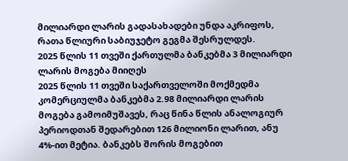მილიარდი ლარის გადასახადები უნდა აკრიფოს, რათა წლიური საბიუჯეტო გეგმა შესრულდეს.
2025 წლის 11 თვეში ქართულმა ბანკებმა 3 მილიარდი ლარის მოგება მიიღეს
2025 წლის 11 თვეში საქართველოში მოქმედმა კომერციულმა ბანკებმა 2.98 მილიარდი ლარის მოგება გამოიმუშავეს, რაც წინა წლის ანალოგიურ პერიოდთან შედარებით 126 მილიონი ლარით, ანუ 4%-ით მეტია. ბანკებს შორის მოგებით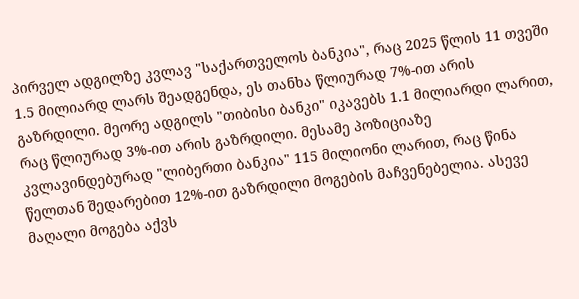პირველ ადგილზე კვლავ "საქართველოს ბანკია", რაც 2025 წლის 11 თვეში 1.5 მილიარდ ლარს შეადგენდა, ეს თანხა წლიურად 7%-ით არის გაზრდილი. მეორე ადგილს "თიბისი ბანკი" იკავებს 1.1 მილიარდი ლარით, რაც წლიურად 3%-ით არის გაზრდილი. მესამე პოზიციაზე კვლავინდებურად "ლიბერთი ბანკია" 115 მილიონი ლარით, რაც წინა წელთან შედარებით 12%-ით გაზრდილი მოგების მაჩვენებელია. ასევე მაღალი მოგება აქვს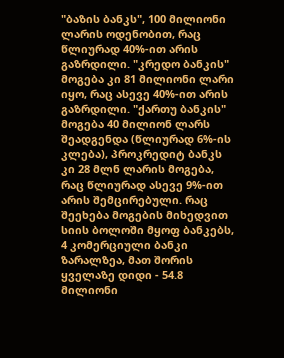"ბაზის ბანკს", 100 მილიონი ლარის ოდენობით, რაც წლიურად 40%-ით არის გაზრდილი. "კრედო ბანკის" მოგება კი 81 მილიონი ლარი იყო, რაც ასევე 40%-ით არის გაზრდილი. "ქართუ ბანკის" მოგება 40 მილიონ ლარს შეადგენდა (წლიურად 6%-ის კლება), პროკრედიტ ბანკს კი 28 მლნ ლარის მოგება, რაც წლიურად ასევე 9%-ით არის შემცირებული. რაც შეეხება მოგების მიხედვით სიის ბოლოში მყოფ ბანკებს, 4 კომერციული ბანკი ზარალზეა, მათ შორის ყველაზე დიდი - 54.8 მილიონი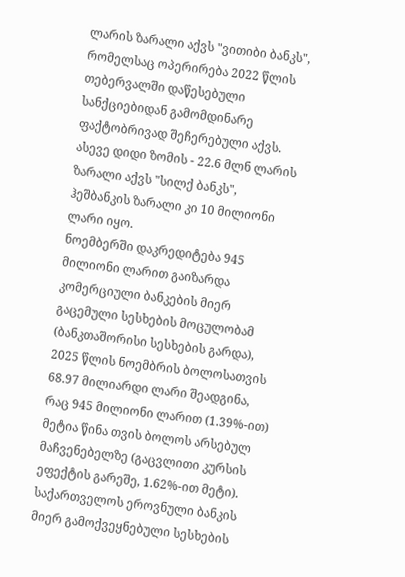ლარის ზარალი აქვს "ვითიბი ბანკს", რომელსაც ოპერირება 2022 წლის თებერვალში დაწესებული სანქციებიდან გამომდინარე ფაქტობრივად შეჩერებული აქვს. ასევე დიდი ზომის - 22.6 მლნ ლარის ზარალი აქვს "სილქ ბანკს", ჰეშბანკის ზარალი კი 10 მილიონი ლარი იყო.
ნოემბერში დაკრედიტება 945 მილიონი ლარით გაიზარდა
კომერციული ბანკების მიერ გაცემული სესხების მოცულობამ (ბანკთაშორისი სესხების გარდა), 2025 წლის ნოემბრის ბოლოსათვის 68.97 მილიარდი ლარი შეადგინა, რაც 945 მილიონი ლარით (1.39%-ით) მეტია წინა თვის ბოლოს არსებულ მაჩვენებელზე (გაცვლითი კურსის ეფექტის გარეშე, 1.62%-ით მეტი). საქართველოს ეროვნული ბანკის მიერ გამოქვეყნებული სესხების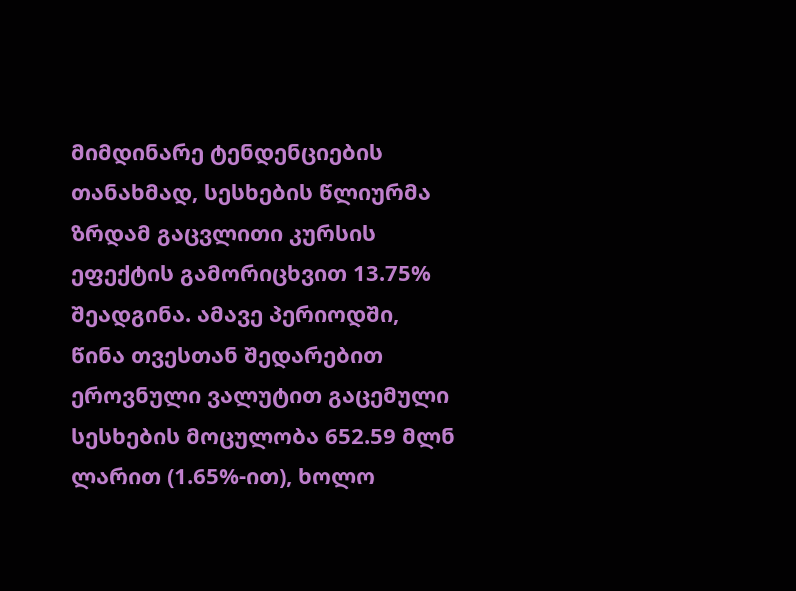მიმდინარე ტენდენციების თანახმად, სესხების წლიურმა ზრდამ გაცვლითი კურსის ეფექტის გამორიცხვით 13.75% შეადგინა. ამავე პერიოდში, წინა თვესთან შედარებით ეროვნული ვალუტით გაცემული სესხების მოცულობა 652.59 მლნ ლარით (1.65%-ით), ხოლო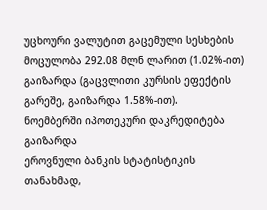უცხოური ვალუტით გაცემული სესხების მოცულობა 292.08 მლნ ლარით (1.02%-ით) გაიზარდა (გაცვლითი კურსის ეფექტის გარეშე, გაიზარდა 1.58%-ით).
ნოემბერში იპოთეკური დაკრედიტება გაიზარდა
ეროვნული ბანკის სტატისტიკის თანახმად,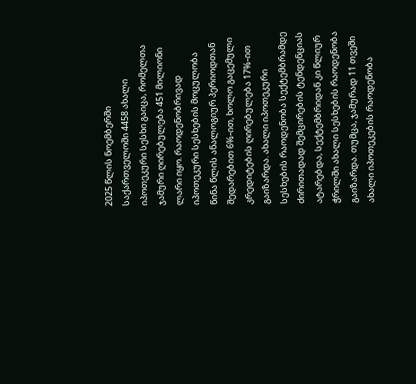2025 წლის ნოემბერში საქართველოში 4458 ახალი იპოთეკური სესხი გაიცა, რომელთა ჯამური ღირებულება 451 მილიონი ლარი იყო. რაოდენობრივად იპოთეკური სესხების მოცულობა წინა წლის ანალოგიურ პერიოდთან შედარებით 6%-ით, ხოლო გაცემული კრედიტების ღირებულება 17%-ით გაიზარდა. ახალი იპოთეკური სესხების რაოდენობა სექტემბრამდე ძირითადად შემცირების ტენდენციას ატარებდა, სექტემბრიდან კი წლიურ ჭრილში ახალი სესხების რაოდენობა გაიზარდა. თუმცა, ჯამურად 11 თვეში ახალი იპოთეკების რაოდენობა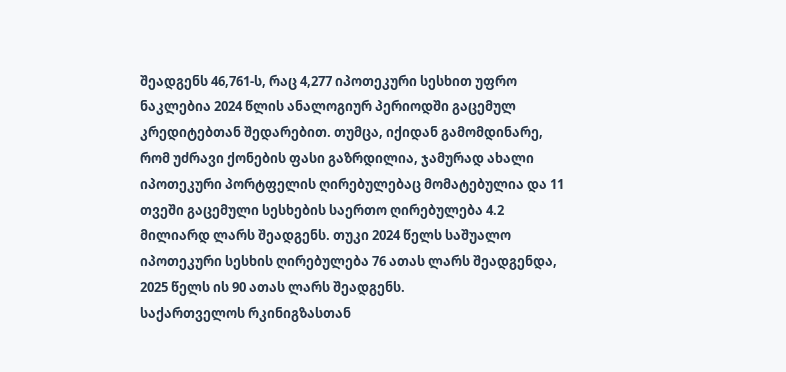შეადგენს 46,761-ს, რაც 4,277 იპოთეკური სესხით უფრო ნაკლებია 2024 წლის ანალოგიურ პერიოდში გაცემულ კრედიტებთან შედარებით. თუმცა, იქიდან გამომდინარე, რომ უძრავი ქონების ფასი გაზრდილია, ჯამურად ახალი იპოთეკური პორტფელის ღირებულებაც მომატებულია და 11 თვეში გაცემული სესხების საერთო ღირებულება 4.2 მილიარდ ლარს შეადგენს. თუკი 2024 წელს საშუალო იპოთეკური სესხის ღირებულება 76 ათას ლარს შეადგენდა, 2025 წელს ის 90 ათას ლარს შეადგენს.
საქართველოს რკინიგზასთან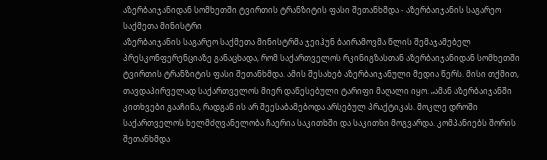აზერბაიჯანიდან სომხეთში ტვირთის ტრანზიტის ფასი შეთანხმდა - აზერბაიჯანის საგარეო საქმეთა მინისტრი
აზერბაიჯანის საგარეო საქმეთა მინისტრმა ჯეიჰუნ ბაირამოვმა წლის შემაჯამებელ პრესკონფერენციაზე განაცხადა, რომ საქართველოს რკინიგზასთან აზერბაიჯანიდან სომხეთში ტვირთის ტრანზიტის ფასი შეთანხმდა. ამის შესახებ აზერბაიჯანული მედია წერს. მისი თქმით, თავდაპირველად საქართველოს მიერ დაწესებული ტარიფი მაღალი იყო. „ამან აზერბაიჯანში კითხვები გააჩინა, რადგან ის არ შეესაბამებოდა არსებულ პრაქტიკას. მოკლე დროში საქართველოს ხელმძღვანელობა ჩაერია საკითხში და საკითხი მოგვარდა. კომპანიებს შორის შეთანხმდა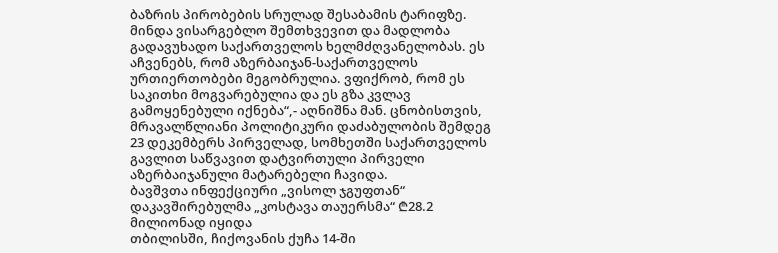ბაზრის პირობების სრულად შესაბამის ტარიფზე. მინდა ვისარგებლო შემთხვევით და მადლობა გადავუხადო საქართველოს ხელმძღვანელობას. ეს აჩვენებს, რომ აზერბაიჯან-საქართველოს ურთიერთობები მეგობრულია. ვფიქრობ, რომ ეს საკითხი მოგვარებულია და ეს გზა კვლავ გამოყენებული იქნება“,- აღნიშნა მან. ცნობისთვის, მრავალწლიანი პოლიტიკური დაძაბულობის შემდეგ 23 დეკემბერს პირველად, სომხეთში საქართველოს გავლით საწვავით დატვირთული პირველი აზერბაიჯანული მატარებელი ჩავიდა.
ბავშვთა ინფექციური „ვისოლ ჯგუფთან“ დაკავშირებულმა „კოსტავა თაუერსმა“ ₾28.2 მილიონად იყიდა
თბილისში, ჩიქოვანის ქუჩა 14-ში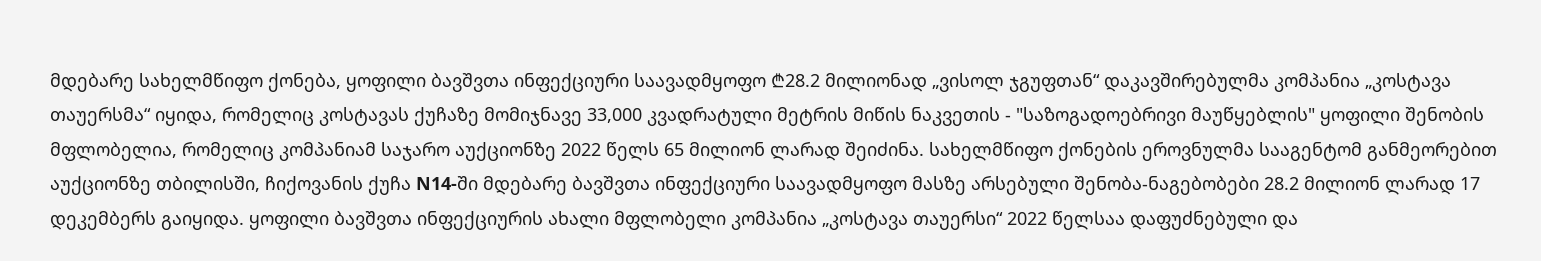მდებარე სახელმწიფო ქონება, ყოფილი ბავშვთა ინფექციური საავადმყოფო ₾28.2 მილიონად „ვისოლ ჯგუფთან“ დაკავშირებულმა კომპანია „კოსტავა თაუერსმა“ იყიდა, რომელიც კოსტავას ქუჩაზე მომიჯნავე 33,000 კვადრატული მეტრის მიწის ნაკვეთის - "საზოგადოებრივი მაუწყებლის" ყოფილი შენობის მფლობელია, რომელიც კომპანიამ საჯარო აუქციონზე 2022 წელს 65 მილიონ ლარად შეიძინა. სახელმწიფო ქონების ეროვნულმა სააგენტომ განმეორებით აუქციონზე თბილისში, ჩიქოვანის ქუჩა N14-ში მდებარე ბავშვთა ინფექციური საავადმყოფო მასზე არსებული შენობა-ნაგებობები 28.2 მილიონ ლარად 17 დეკემბერს გაიყიდა. ყოფილი ბავშვთა ინფექციურის ახალი მფლობელი კომპანია „კოსტავა თაუერსი“ 2022 წელსაა დაფუძნებული და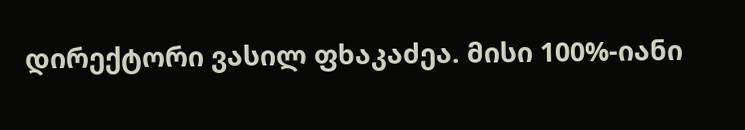დირექტორი ვასილ ფხაკაძეა. მისი 100%-იანი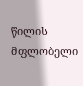წილის მფლობელი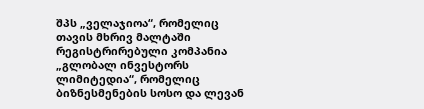შპს „ველაჯიოა“, რომელიც თავის მხრივ მალტაში რეგისტრირებული კომპანია „გლობალ ინვესტორს ლიმიტედია“, რომელიც ბიზნესმენების სოსო და ლევან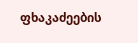ფხაკაძეების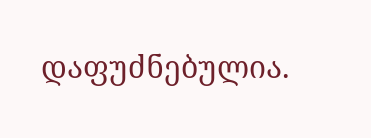დაფუძნებულია.